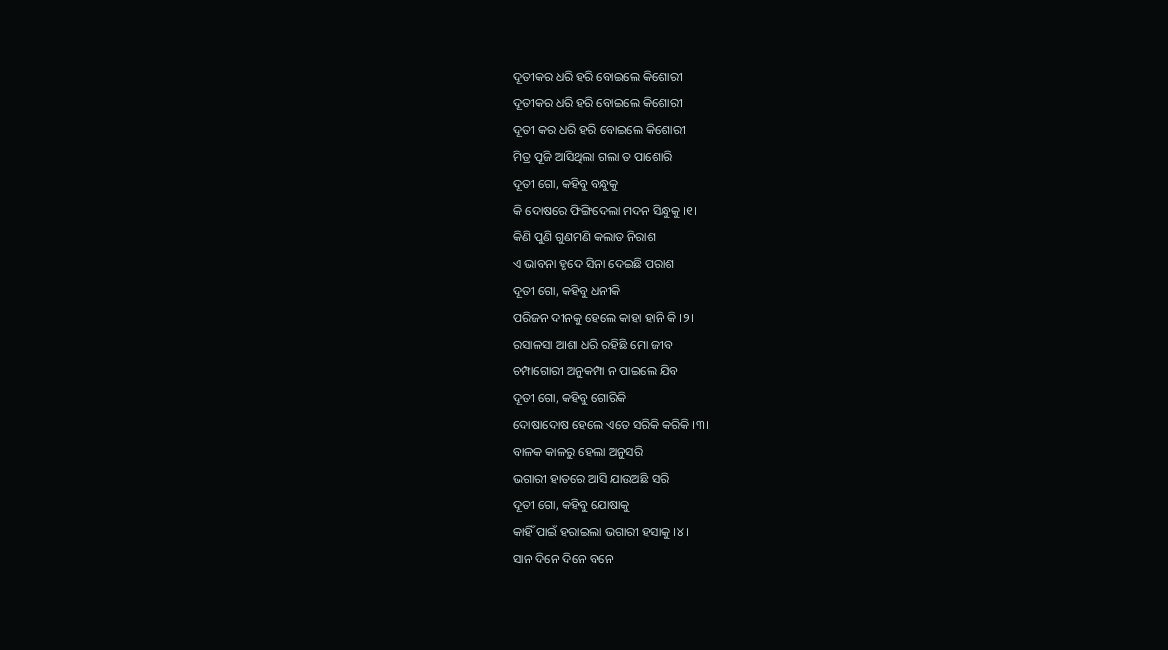ଦୂତୀକର ଧରି ହରି ବୋଇଲେ କିଶୋରୀ
ଦୂତୀକର ଧରି ହରି ବୋଇଲେ କିଶୋରୀ
ଦୂତୀ କର ଧରି ହରି ବୋଇଲେ କିଶୋରୀ
ମିତ୍ର ପୂଜି ଆସିଥିଲା ଗଲା ତ ପାଶୋରି
ଦୂତୀ ଗୋ, କହିବୁ ବନ୍ଧୁକୁ
କି ଦୋଷରେ ଫିଙ୍ଗିଦେଲା ମଦନ ସିନ୍ଧୁକୁ ।୧।
କିଣି ପୁଣି ଗୁଣମଣି କଲାତ ନିରାଶ
ଏ ଭାବନା ହୃଦେ ସିନା ଦେଇଛି ପରାଶ
ଦୂତୀ ଗୋ, କହିବୁ ଧନୀକି
ପରିଜନ ଦୀନକୁ ହେଲେ କାହା ହାନି କି ।୨।
ରସାଳସା ଆଶା ଧରି ରହିଛି ମୋ ଜୀବ
ଚମ୍ପାଗୋରୀ ଅନୁକମ୍ପା ନ ପାଇଲେ ଯିବ
ଦୂତୀ ଗୋ, କହିବୁ ଗୋରିକି
ଦୋଷାଦୋଷ ହେଲେ ଏତେ ସରିକି କରିକି ।୩।
ବାଳକ କାଳରୁ ହେଲା ଅନୁସରି
ଭଗାରୀ ହାତରେ ଆସି ଯାଉଅଛି ସରି
ଦୂତୀ ଗୋ, କହିବୁ ଯୋଷାକୁ
କାହିଁ ପାଇଁ ହରାଇଲା ଭଗାରୀ ହସାକୁ ।୪।
ସାନ ଦିନେ ଦିନେ ବନେ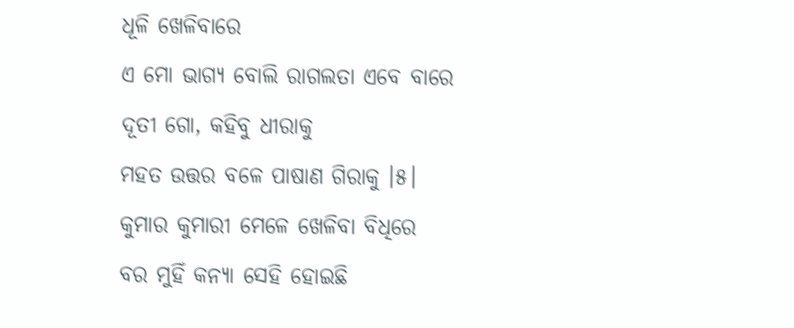ଧୂଳି ଖେଳିବାରେ
ଏ ମୋ ଭାଗ୍ୟ ବୋଲି ରାଗଲତା ଏବେ ବାରେ
ଦୂତୀ ଗୋ, କହିବୁ ଧୀରାକୁ
ମହତ ଉତ୍ତର ବଳେ ପାଷାଣ ଗିରାକୁ ।୫।
କୁମାର କୁମାରୀ ମେଳେ ଖେଳିବା ବିଧିରେ
ବର ମୁହିଁ କନ୍ୟା ସେହି ହୋଇଛି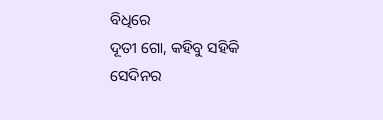ବିଧିରେ
ଦୂତୀ ଗୋ, କହିବୁ ସହିକି
ସେଦିନର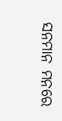ସନମାନ ମନରେ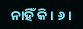ନାହିଁ କି। ୬।